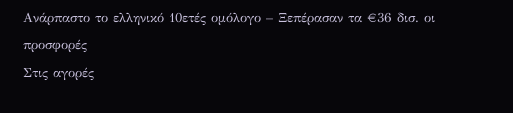Ανάρπαστο το ελληνικό 10ετές ομόλογο – Ξεπέρασαν τα €36 δισ. οι προσφορές
Στις αγορές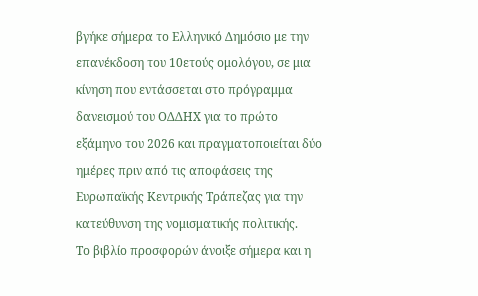βγήκε σήμερα το Ελληνικό Δημόσιο με την επανέκδοση του 10ετούς ομολόγου, σε μια κίνηση που εντάσσεται στο πρόγραμμα δανεισμού του ΟΔΔΗΧ για το πρώτο εξάμηνο του 2026 και πραγματοποιείται δύο ημέρες πριν από τις αποφάσεις της Ευρωπαϊκής Κεντρικής Τράπεζας για την κατεύθυνση της νομισματικής πολιτικής.
Το βιβλίο προσφορών άνοιξε σήμερα και η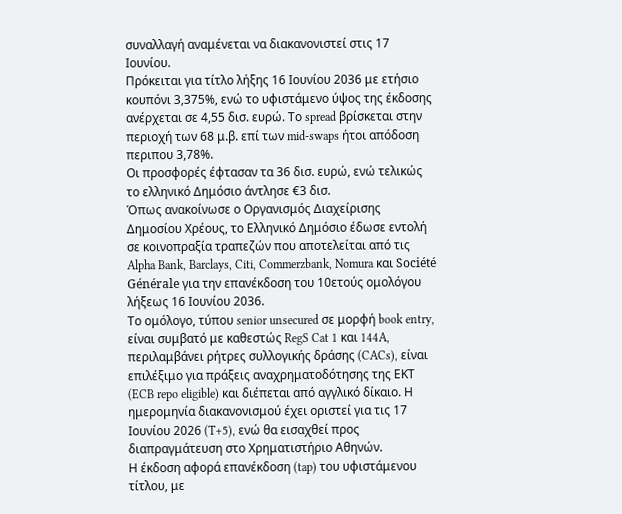συναλλαγή αναμένεται να διακανονιστεί στις 17 Ιουνίου.
Πρόκειται για τίτλο λήξης 16 Ιουνίου 2036 με ετήσιο κουπόνι 3,375%, ενώ το υφιστάμενο ύψος της έκδοσης ανέρχεται σε 4,55 δισ. ευρώ. Το spread βρίσκεται στην περιοχή των 68 μ.β. επί των mid-swaps ήτοι απόδοση περιπου 3,78%.
Οι προσφορές έφτασαν τα 36 δισ. ευρώ, ενώ τελικώς το ελληνικό Δημόσιο άντλησε €3 δισ.
Όπως ανακοίνωσε ο Οργανισμός Διαχείρισης Δημοσίου Χρέους, το Ελληνικό Δημόσιο έδωσε εντολή σε κοινοπραξία τραπεζών που αποτελείται από τις Alpha Bank, Barclays, Citi, Commerzbank, Nomura και Société Générale για την επανέκδοση του 10ετούς ομολόγου λήξεως 16 Ιουνίου 2036.
Το ομόλογο, τύπου senior unsecured σε μορφή book entry, είναι συμβατό με καθεστώς RegS Cat 1 και 144A, περιλαμβάνει ρήτρες συλλογικής δράσης (CACs), είναι επιλέξιμο για πράξεις αναχρηματοδότησης της ΕΚΤ (ECB repo eligible) και διέπεται από αγγλικό δίκαιο. Η ημερομηνία διακανονισμού έχει οριστεί για τις 17 Ιουνίου 2026 (T+5), ενώ θα εισαχθεί προς διαπραγμάτευση στο Χρηματιστήριο Αθηνών.
Η έκδοση αφορά επανέκδοση (tap) του υφιστάμενου τίτλου, με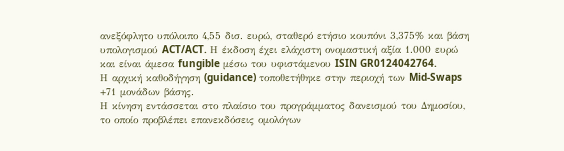ανεξόφλητο υπόλοιπο 4,55 δισ. ευρώ, σταθερό ετήσιο κουπόνι 3,375% και βάση υπολογισμού ACT/ACT. Η έκδοση έχει ελάχιστη ονομαστική αξία 1.000 ευρώ και είναι άμεσα fungible μέσω του υφιστάμενου ISIN GR0124042764.
Η αρχική καθοδήγηση (guidance) τοποθετήθηκε στην περιοχή των Mid-Swaps +71 μονάδων βάσης.
Η κίνηση εντάσσεται στο πλαίσιο του προγράμματος δανεισμού του Δημοσίου, το οποίο προβλέπει επανεκδόσεις ομολόγων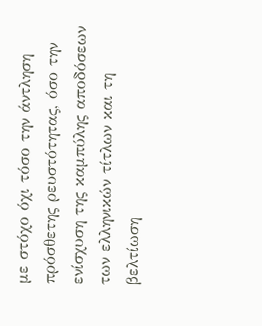με στόχο όχι τόσο την άντληση πρόσθετης ρευστότητας, όσο την ενίσχυση της καμπύλης αποδόσεων των ελληνικών τίτλων και τη βελτίωση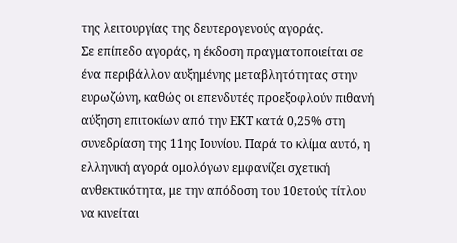της λειτουργίας της δευτερογενούς αγοράς.
Σε επίπεδο αγοράς, η έκδοση πραγματοποιείται σε ένα περιβάλλον αυξημένης μεταβλητότητας στην ευρωζώνη, καθώς οι επενδυτές προεξοφλούν πιθανή αύξηση επιτοκίων από την ΕΚΤ κατά 0,25% στη συνεδρίαση της 11ης Ιουνίου. Παρά το κλίμα αυτό, η ελληνική αγορά ομολόγων εμφανίζει σχετική ανθεκτικότητα, με την απόδοση του 10ετούς τίτλου να κινείται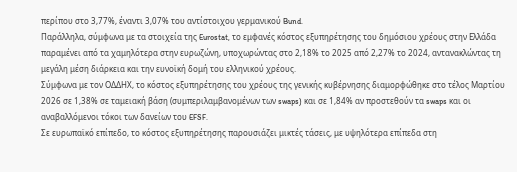περίπου στο 3,77%, έναντι 3,07% του αντίστοιχου γερμανικού Bund.
Παράλληλα, σύμφωνα με τα στοιχεία της Eurostat, το εμφανές κόστος εξυπηρέτησης του δημόσιου χρέους στην Ελλάδα παραμένει από τα χαμηλότερα στην ευρωζώνη, υποχωρώντας στο 2,18% το 2025 από 2,27% το 2024, αντανακλώντας τη μεγάλη μέση διάρκεια και την ευνοϊκή δομή του ελληνικού χρέους.
Σύμφωνα με τον ΟΔΔΗΧ, το κόστος εξυπηρέτησης του χρέους της γενικής κυβέρνησης διαμορφώθηκε στο τέλος Μαρτίου 2026 σε 1,38% σε ταμειακή βάση (συμπεριλαμβανομένων των swaps) και σε 1,84% αν προστεθούν τα swaps και οι αναβαλλόμενοι τόκοι των δανείων του EFSF.
Σε ευρωπαϊκό επίπεδο, το κόστος εξυπηρέτησης παρουσιάζει μικτές τάσεις, με υψηλότερα επίπεδα στη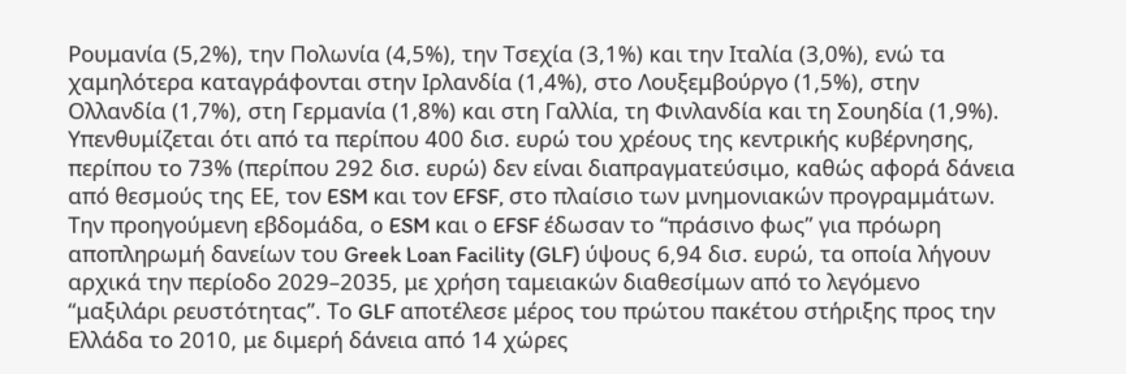Ρουμανία (5,2%), την Πολωνία (4,5%), την Τσεχία (3,1%) και την Ιταλία (3,0%), ενώ τα χαμηλότερα καταγράφονται στην Ιρλανδία (1,4%), στο Λουξεμβούργο (1,5%), στην Ολλανδία (1,7%), στη Γερμανία (1,8%) και στη Γαλλία, τη Φινλανδία και τη Σουηδία (1,9%).
Υπενθυμίζεται ότι από τα περίπου 400 δισ. ευρώ του χρέους της κεντρικής κυβέρνησης, περίπου το 73% (περίπου 292 δισ. ευρώ) δεν είναι διαπραγματεύσιμο, καθώς αφορά δάνεια από θεσμούς της ΕΕ, τον ESM και τον EFSF, στο πλαίσιο των μνημονιακών προγραμμάτων.
Την προηγούμενη εβδομάδα, ο ESM και ο EFSF έδωσαν το “πράσινο φως” για πρόωρη αποπληρωμή δανείων του Greek Loan Facility (GLF) ύψους 6,94 δισ. ευρώ, τα οποία λήγουν αρχικά την περίοδο 2029–2035, με χρήση ταμειακών διαθεσίμων από το λεγόμενο “μαξιλάρι ρευστότητας”. Το GLF αποτέλεσε μέρος του πρώτου πακέτου στήριξης προς την Ελλάδα το 2010, με διμερή δάνεια από 14 χώρες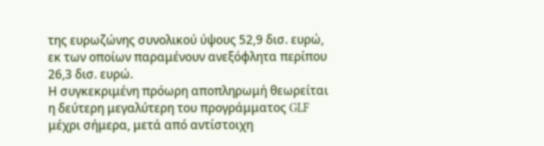της ευρωζώνης συνολικού ύψους 52,9 δισ. ευρώ, εκ των οποίων παραμένουν ανεξόφλητα περίπου 26,3 δισ. ευρώ.
Η συγκεκριμένη πρόωρη αποπληρωμή θεωρείται η δεύτερη μεγαλύτερη του προγράμματος GLF μέχρι σήμερα, μετά από αντίστοιχη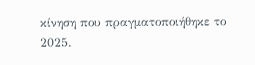κίνηση που πραγματοποιήθηκε το 2025.